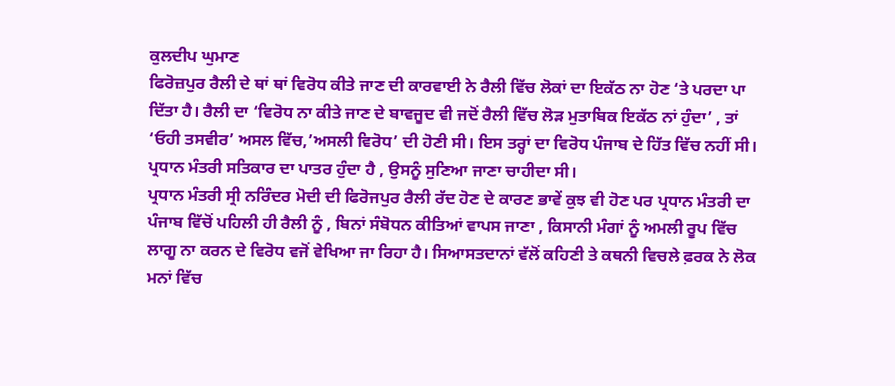ਕੁਲਦੀਪ ਘੁਮਾਣ
ਫਿਰੋਜ਼ਪੁਰ ਰੈਲੀ ਦੇ ਥਾਂ ਥਾਂ ਵਿਰੋਧ ਕੀਤੇ ਜਾਣ ਦੀ ਕਾਰਵਾਈ ਨੇ ਰੈਲੀ ਵਿੱਚ ਲੋਕਾਂ ਦਾ ਇਕੱਠ ਨਾ ਹੋਣ ‘ਤੇ ਪਰਦਾ ਪਾ ਦਿੱਤਾ ਹੈ। ਰੈਲੀ ਦਾ ‘ਵਿਰੋਧ ਨਾ ਕੀਤੇ ਜਾਣ ਦੇ ਬਾਵਜੂਦ ਵੀ ਜਦੋਂ ਰੈਲੀ ਵਿੱਚ ਲੋੜ ਮੁਤਾਬਿਕ ਇਕੱਠ ਨਾਂ ਹੁੰਦਾ’ , ਤਾਂ ‘ਓਹੀ ਤਸਵੀਰ’ ਅਸਲ ਵਿੱਚ,’ਅਸਲੀ ਵਿਰੋਧ’ ਦੀ ਹੋਣੀ ਸੀ। ਇਸ ਤਰ੍ਹਾਂ ਦਾ ਵਿਰੋਧ ਪੰਜਾਬ ਦੇ ਹਿੱਤ ਵਿੱਚ ਨਹੀਂ ਸੀ। ਪ੍ਰਧਾਨ ਮੰਤਰੀ ਸਤਿਕਾਰ ਦਾ ਪਾਤਰ ਹੁੰਦਾ ਹੈ , ਉਸਨੂੰ ਸੁਣਿਆ ਜਾਣਾ ਚਾਹੀਦਾ ਸੀ।
ਪ੍ਰਧਾਨ ਮੰਤਰੀ ਸ੍ਰੀ ਨਰਿੰਦਰ ਮੋਦੀ ਦੀ ਫਿਰੋਜਪੁਰ ਰੈਲੀ ਰੱਦ ਹੋਣ ਦੇ ਕਾਰਣ ਭਾਵੇਂ ਕੁਝ ਵੀ ਹੋਣ ਪਰ ਪ੍ਰਧਾਨ ਮੰਤਰੀ ਦਾ ਪੰਜਾਬ ਵਿੱਚੋਂ ਪਹਿਲੀ ਹੀ ਰੈਲੀ ਨੂੰ , ਬਿਨਾਂ ਸੰਬੋਧਨ ਕੀਤਿਆਂ ਵਾਪਸ ਜਾਣਾ , ਕਿਸਾਨੀ ਮੰਗਾਂ ਨੂੰ ਅਮਲੀ ਰੂਪ ਵਿੱਚ ਲਾਗੂ ਨਾ ਕਰਨ ਦੇ ਵਿਰੋਧ ਵਜੋਂ ਵੇਖਿਆ ਜਾ ਰਿਹਾ ਹੈ। ਸਿਆਸਤਦਾਨਾਂ ਵੱਲੋਂ ਕਹਿਣੀ ਤੇ ਕਥਨੀ ਵਿਚਲੇ ਫ਼ਰਕ ਨੇ ਲੋਕ ਮਨਾਂ ਵਿੱਚ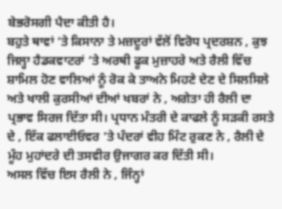ਬੇਭਰੋਸਗੀ ਪੈਦਾ ਕੀਤੀ ਹੈ।
ਬਹੁਤੇ ਥਾਵਾਂ ‘ਤੇ ਕਿਸਾਨਾ ਤੇ ਮਜ਼ਦੂਰਾਂ ਵੱਲੋਂ ਵਿਰੋਧ ਪ੍ਰਦਰਸ਼ਨ , ਕੁਝ ਜਿਲ੍ਹਾ ਹੈਡਕਵਾਟਰਾਂ ‘ਤੇ ਅਰਥੀ ਫੂਕ ਮੁਜ਼ਾਹਰੇ ਅਤੇ ਰੈਲੀ ਵਿੱਚ ਸ਼ਾਮਿਲ ਹੋਣ ਵਾਲਿਆਂ ਨੂੰ ਰੋਕ ਕੇ ਤਾਅਨੇ ਮਿਹਣੇ ਦੇਣ ਦੇ ਸਿਲਸਿਲੇ ਅਤੇ ਖਾਲੀ ਕੁਰਸੀਆਂ ਦੀਆਂ ਖਬਰਾਂ ਨੇ , ਅਗੇਤਾ ਹੀ ਰੈਲੀ ਦਾ ਪ੍ਰਭਾਵ ਸਿਰਜ ਦਿੱਤਾ ਸੀ। ਪ੍ਰਧਾਨ ਮੰਤਰੀ ਦੇ ਕਾਫਲੇ ਨੂੰ ਸੜਕੀ ਰਸਤੇ ਦੇ , ਇੱਕ ਫਲਾਈਓਵਰ ‘ਤੇ ਪੰਦਰਾਂ ਵੀਹ ਮਿੰਟ ਰੁਕਣ ਨੇ , ਰੈਲੀ ਦੇ ਮੂੰਹ ਮੁਹਾਂਦਰੇ ਦੀ ਤਸਵੀਰ ਉਜਾਗਰ ਕਰ ਦਿੱਤੀ ਸੀ।
ਅਸਲ ਵਿੱਚ ਇਸ ਰੈਲੀ ਨੇ , ਜਿੰਨ੍ਹਾਂ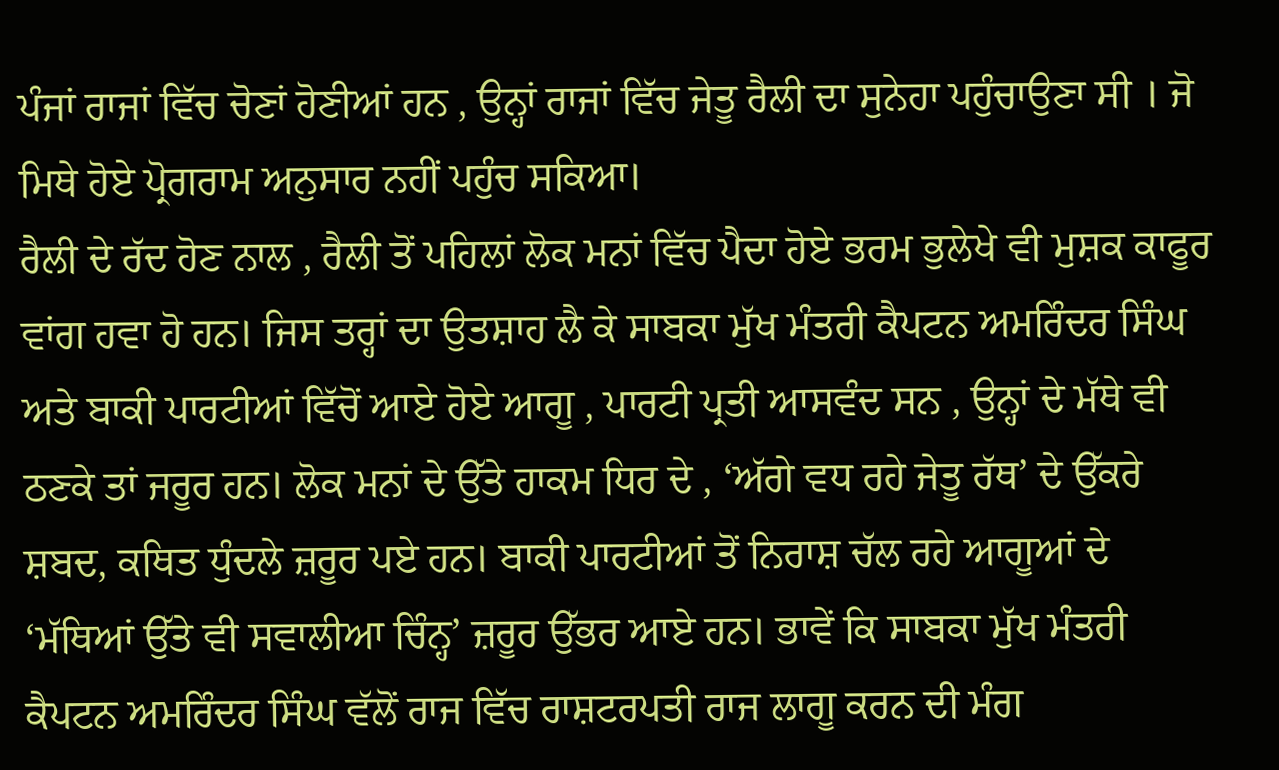ਪੰਜਾਂ ਰਾਜਾਂ ਵਿੱਚ ਚੋਣਾਂ ਹੋਣੀਆਂ ਹਨ , ਉਨ੍ਹਾਂ ਰਾਜਾਂ ਵਿੱਚ ਜੇਤੂ ਰੈਲੀ ਦਾ ਸੁਨੇਹਾ ਪਹੁੰਚਾਉਣਾ ਸੀ । ਜੋ ਮਿਥੇ ਹੋਏ ਪ੍ਰੋਗਰਾਮ ਅਨੁਸਾਰ ਨਹੀਂ ਪਹੁੰਚ ਸਕਿਆ।
ਰੈਲੀ ਦੇ ਰੱਦ ਹੋਣ ਨਾਲ , ਰੈਲੀ ਤੋਂ ਪਹਿਲਾਂ ਲੋਕ ਮਨਾਂ ਵਿੱਚ ਪੈਦਾ ਹੋਏ ਭਰਮ ਭੁਲੇਖੇ ਵੀ ਮੁਸ਼ਕ ਕਾਫੂਰ ਵਾਂਗ ਹਵਾ ਹੋ ਹਨ। ਜਿਸ ਤਰ੍ਹਾਂ ਦਾ ਉਤਸ਼ਾਹ ਲੈ ਕੇ ਸਾਬਕਾ ਮੁੱਖ ਮੰਤਰੀ ਕੈਪਟਨ ਅਮਰਿੰਦਰ ਸਿੰਘ ਅਤੇ ਬਾਕੀ ਪਾਰਟੀਆਂ ਵਿੱਚੋਂ ਆਏ ਹੋਏ ਆਗੂ , ਪਾਰਟੀ ਪ੍ਰਤੀ ਆਸਵੰਦ ਸਨ , ਉਨ੍ਹਾਂ ਦੇ ਮੱਥੇ ਵੀ ਠਣਕੇ ਤਾਂ ਜਰੂਰ ਹਨ। ਲੋਕ ਮਨਾਂ ਦੇ ਉੱਤੇ ਹਾਕਮ ਧਿਰ ਦੇ , ‘ਅੱਗੇ ਵਧ ਰਹੇ ਜੇਤੂ ਰੱਥ’ ਦੇ ਉੱਕਰੇ ਸ਼ਬਦ, ਕਥਿਤ ਧੁੰਦਲੇ ਜ਼ਰੂਰ ਪਏ ਹਨ। ਬਾਕੀ ਪਾਰਟੀਆਂ ਤੋਂ ਨਿਰਾਸ਼ ਚੱਲ ਰਹੇ ਆਗੂਆਂ ਦੇ ‘ਮੱਥਿਆਂ ਉੱਤੇ ਵੀ ਸਵਾਲੀਆ ਚਿੰਨ੍ਹ’ ਜ਼ਰੂਰ ਉੱਭਰ ਆਏ ਹਨ। ਭਾਵੇਂ ਕਿ ਸਾਬਕਾ ਮੁੱਖ ਮੰਤਰੀ ਕੈਪਟਨ ਅਮਰਿੰਦਰ ਸਿੰਘ ਵੱਲੋਂ ਰਾਜ ਵਿੱਚ ਰਾਸ਼ਟਰਪਤੀ ਰਾਜ ਲਾਗੂ ਕਰਨ ਦੀ ਮੰਗ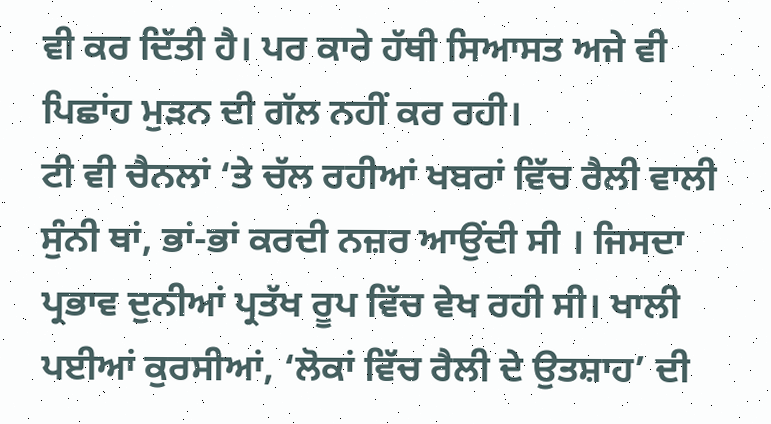ਵੀ ਕਰ ਦਿੱਤੀ ਹੈ। ਪਰ ਕਾਰੇ ਹੱਥੀ ਸਿਆਸਤ ਅਜੇ ਵੀ ਪਿਛਾਂਹ ਮੁੜਨ ਦੀ ਗੱਲ ਨਹੀਂ ਕਰ ਰਹੀ।
ਟੀ ਵੀ ਚੈਨਲਾਂ ‘ਤੇ ਚੱਲ ਰਹੀਆਂ ਖਬਰਾਂ ਵਿੱਚ ਰੈਲੀ ਵਾਲੀ ਸੁੰਨੀ ਥਾਂ, ਭਾਂ-ਭਾਂ ਕਰਦੀ ਨਜ਼ਰ ਆਉਂਦੀ ਸੀ । ਜਿਸਦਾ ਪ੍ਰਭਾਵ ਦੁਨੀਆਂ ਪ੍ਰਤੱਖ ਰੂਪ ਵਿੱਚ ਵੇਖ ਰਹੀ ਸੀ। ਖਾਲੀ ਪਈਆਂ ਕੁਰਸੀਆਂ, ‘ਲੋਕਾਂ ਵਿੱਚ ਰੈਲੀ ਦੇ ਉਤਸ਼ਾਹ’ ਦੀ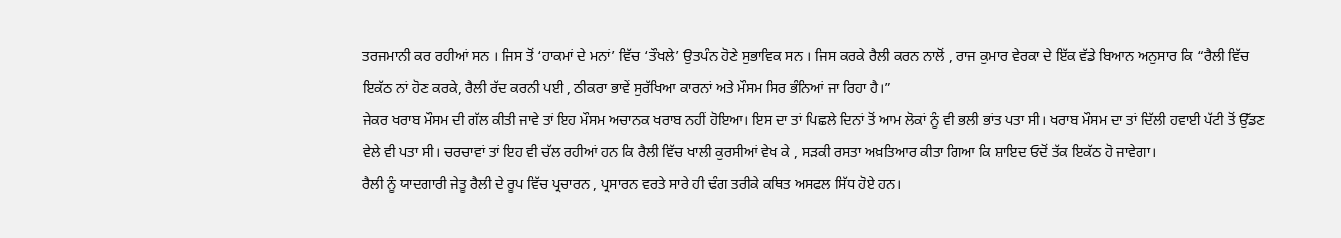ਤਰਜਮਾਨੀ ਕਰ ਰਹੀਆਂ ਸਨ । ਜਿਸ ਤੋਂ ‘ਹਾਕਮਾਂ ਦੇ ਮਨਾਂ’ ਵਿੱਚ ‘ਤੌਖਲੇ’ ਉਤਪੰਨ ਹੋਣੇ ਸੁਭਾਵਿਕ ਸਨ । ਜਿਸ ਕਰਕੇ ਰੈਲੀ ਕਰਨ ਨਾਲੋਂ , ਰਾਜ ਕੁਮਾਰ ਵੇਰਕਾ ਦੇ ਇੱਕ ਵੱਡੇ ਬਿਆਨ ਅਨੁਸਾਰ ਕਿ “ਰੈਲੀ ਵਿੱਚ ਇਕੱਠ ਨਾਂ ਹੋਣ ਕਰਕੇ, ਰੈਲੀ ਰੱਦ ਕਰਨੀ ਪਈ , ਠੀਕਰਾ ਭਾਵੇਂ ਸੁਰੱਖਿਆ ਕਾਰਨਾਂ ਅਤੇ ਮੌਸਮ ਸਿਰ ਭੰਨਿਆਂ ਜਾ ਰਿਹਾ ਹੈ।”
ਜੇਕਰ ਖਰਾਬ ਮੌਸਮ ਦੀ ਗੱਲ ਕੀਤੀ ਜਾਵੇ ਤਾਂ ਇਹ ਮੌਸਮ ਅਚਾਨਕ ਖਰਾਬ ਨਹੀਂ ਹੋਇਆ। ਇਸ ਦਾ ਤਾਂ ਪਿਛਲੇ ਦਿਨਾਂ ਤੋਂ ਆਮ ਲੋਕਾਂ ਨੂੰ ਵੀ ਭਲੀ ਭਾਂਤ ਪਤਾ ਸੀ। ਖਰਾਬ ਮੌਸਮ ਦਾ ਤਾਂ ਦਿੱਲੀ ਹਵਾਈ ਪੱਟੀ ਤੋਂ ਉੱਡਣ ਵੇਲੇ ਵੀ ਪਤਾ ਸੀ। ਚਰਚਾਵਾਂ ਤਾਂ ਇਹ ਵੀ ਚੱਲ ਰਹੀਆਂ ਹਨ ਕਿ ਰੈਲੀ ਵਿੱਚ ਖਾਲੀ ਕੁਰਸੀਆਂ ਵੇਖ ਕੇ , ਸੜਕੀ ਰਸਤਾ ਅਖ਼ਤਿਆਰ ਕੀਤਾ ਗਿਆ ਕਿ ਸ਼ਾਇਦ ਓਦੋਂ ਤੱਕ ਇਕੱਠ ਹੋ ਜਾਵੇਗਾ।
ਰੈਲੀ ਨੂੰ ਯਾਦਗਾਰੀ ਜੇਤੂ ਰੈਲੀ ਦੇ ਰੂਪ ਵਿੱਚ ਪ੍ਰਚਾਰਨ , ਪ੍ਰਸਾਰਨ ਵਰਤੇ ਸਾਰੇ ਹੀ ਢੰਗ ਤਰੀਕੇ ਕਥਿਤ ਅਸਫਲ ਸਿੱਧ ਹੋਏ ਹਨ।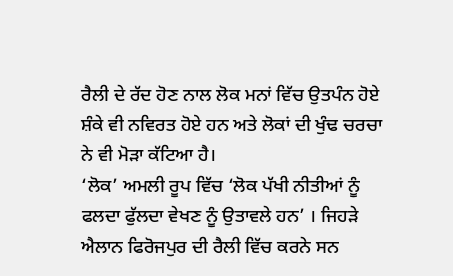ਰੈਲੀ ਦੇ ਰੱਦ ਹੋਣ ਨਾਲ ਲੋਕ ਮਨਾਂ ਵਿੱਚ ਉਤਪੰਨ ਹੋਏ ਸ਼ੰਕੇ ਵੀ ਨਵਿਰਤ ਹੋਏ ਹਨ ਅਤੇ ਲੋਕਾਂ ਦੀ ਖੁੰਢ ਚਰਚਾ ਨੇ ਵੀ ਮੋੜਾ ਕੱਟਿਆ ਹੈ।
‘ਲੋਕ’ ਅਮਲੀ ਰੂਪ ਵਿੱਚ ‘ਲੋਕ ਪੱਖੀ ਨੀਤੀਆਂ ਨੂੰ ਫਲਦਾ ਫੁੱਲਦਾ ਵੇਖਣ ਨੂੰ ਉਤਾਵਲੇ ਹਨ’ । ਜਿਹੜੇ ਐਲਾਨ ਫਿਰੋਜਪੁਰ ਦੀ ਰੈਲੀ ਵਿੱਚ ਕਰਨੇ ਸਨ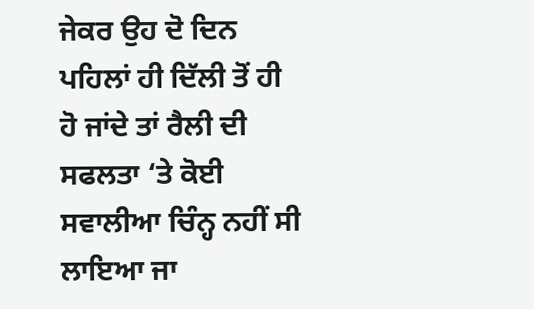ਜੇਕਰ ਉਹ ਦੋ ਦਿਨ ਪਹਿਲਾਂ ਹੀ ਦਿੱਲੀ ਤੋਂ ਹੀ ਹੋ ਜਾਂਦੇ ਤਾਂ ਰੈਲੀ ਦੀ ਸਫਲਤਾ ‘ਤੇ ਕੋਈ ਸਵਾਲੀਆ ਚਿੰਨ੍ਹ ਨਹੀਂ ਸੀ ਲਾਇਆ ਜਾ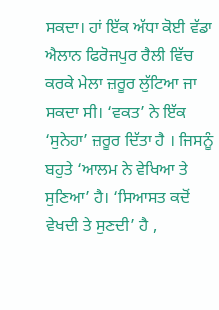ਸਕਦਾ। ਹਾਂ ਇੱਕ ਅੱਧਾ ਕੋਈ ਵੱਡਾ ਐਲਾਨ ਫਿਰੋਜਪੁਰ ਰੈਲੀ ਵਿੱਚ ਕਰਕੇ ਮੇਲਾ ਜ਼ਰੂਰ ਲੁੱਟਿਆ ਜਾ ਸਕਦਾ ਸੀ। ‘ਵਕਤ’ ਨੇ ਇੱਕ ‘ਸੁਨੇਹਾ’ ਜ਼ਰੂਰ ਦਿੱਤਾ ਹੈ । ਜਿਸਨੂੰ ਬਹੁਤੇ ‘ਆਲਮ ਨੇ ਵੇਖਿਆ ਤੇ ਸੁਣਿਆ’ ਹੈ। ‘ਸਿਆਸਤ ਕਦੋਂ ਵੇਖਦੀ ਤੇ ਸੁਣਦੀ’ ਹੈ ,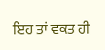ਇਹ ਤਾਂ ਵਕਤ ਹੀ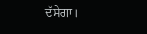ਦੱਸੇਗਾ।